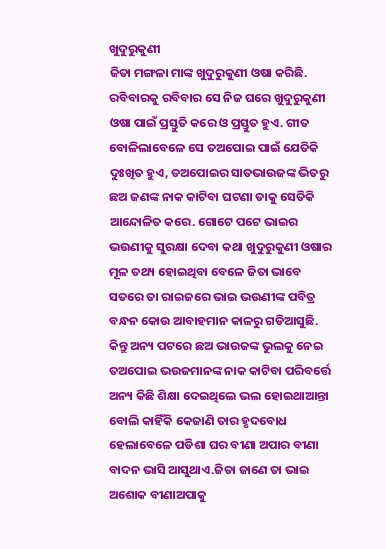ଖୁଦୁରୁକୁଣୀ
ଜିତା ମଙ୍ଗଳା ମାଙ୍କ ଖୁଦୁରୁକୁଣୀ ଓଷା କରିଛି. ରବିବାରକୁ ରବିବାର ସେ ନିଜ ଘରେ ଖୁଦୁରୁକୁଣୀ ଓଷା ପାଇଁ ପ୍ରସ୍ତୁତି କରେ ଓ ପ୍ରସ୍ତୁତ ହୁଏ. ଗୀତ ବୋଳିଲାବେଳେ ସେ ତଅପୋଇ ପାଇଁ ଯେତିକି ଦୁଃଖିତ ହୁଏ, ତଅପୋଇର ସାତଭାଉଜଙ୍କ ଭିତରୁ ଛଅ ଜଣଙ୍କ ନାକ କାଟିବା ଘଟଣା ତାକୁ ସେତିକି ଆନ୍ଦୋଳିତ କରେ. ଗୋଟେ ପଟେ ଭାଇର ଭଉଣୀକୁ ସୁରକ୍ଷା ଦେବା କଥା ଖୁଦୁରୁକୁଣୀ ଓଷାର ମୂଳ ତଥ୍ୟ ହୋଇଥିବା ବେଳେ ଜିତା ଭାବେ ସତରେ ତା ରାଇଜରେ ଭାଇ ଭଉଣୀଙ୍କ ପବିତ୍ର ବନ୍ଧନ କୋଉ ଆବାହମାନ କାଳରୁ ଗଡିଆସୁଛି. କିନ୍ତୁ ଅନ୍ୟ ପଟରେ ଛଅ ଭାଉଜଙ୍କ ଭୁଲକୁ ନେଇ ତଅପୋଇ ଭଉଜମାନଙ୍କ ନାକ କାଟିବା ପରିବର୍ତ୍ତେ ଅନ୍ୟ କିଛି ଶିକ୍ଷା ଦେଇଥିଲେ ଭଲ ହୋଇଥାଆନ୍ତା ବୋଲି କାହିଁକି କେଜାଣି ତାର ହୃଦବୋଧ ହେଲାବେଳେ ପଡିଶା ଘର ବୀଣା ଅପାର ବୀଣା ବାଦନ ଭାସି ଆସୁଥାଏ.ଜିତା ଜାଣେ ତା ଭାଇ ଅଶୋକ ବୀଣାଅପାକୁ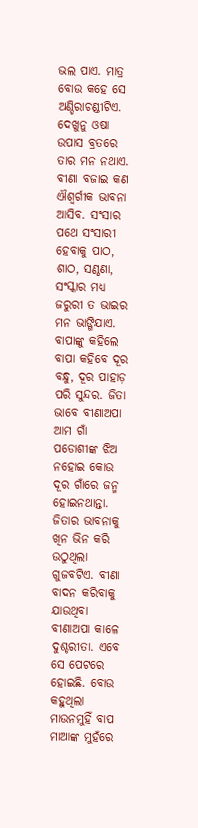ଭଲ ପାଏ. ମାତ୍ର ବୋଉ କହେ ସେ ଅଣ୍ଡିରାଚଣ୍ଡୀଟିଏ. ଦେଖୁନୁ ଓଷା ଉପାସ ବ୍ରତରେ ତାର ମନ ନଥାଏ. ବୀଣା ବଜାଇ କଣ ଐଶ୍ବର୍ଗୀକ ଭାବନା ଆସିବ. ସଂସାର ପଥେ ସଂସାରୀ ହେବାକୁ ପାଠ, ଶାଠ, ସଣ୍ଠଣା, ସଂସ୍କାର ମଧ୍ୟ ଜରୁରୀ ତ ଭାଇର ମନ ଭାଙ୍ଗିଯାଏ. ବାପାଙ୍କୁ କହିଲେ ବାପା କହିବେ ଦୂର ବନ୍ଧୁ, ଦୂର ପାହାଡ଼ ପରି ସୁନ୍ଦର. ଜିତା ଭାବେ ବୀଣାଅପା ଆମ ଗାଁ ପଡୋଶୀଙ୍କ ଝିଅ ନହୋଇ କୋଉ ଦୂର ଗାଁରେ ଜନ୍ମ ହୋଇନଥାନ୍ତା.
ଜିତାର ଭାବନାକୁ ଖିନ ଭିନ କରି ଉଠୁଥିଲା ଗୁଜବଟିଏ. ବୀଣା ବାଦନ କରିବାକୁ ଯାଉଥିବା ବୀଣାଅପା କାଳେ ଦୁଶ୍ଚରୀତା. ଏବେ ସେ ପେଟରେ ହୋଇଛି. ବୋଉ କହୁଥିଲା ମାଉନମୁହିଁ ବାପ ମାଆଙ୍କ ମୁହଁରେ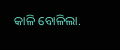କାଳି ବୋଳିଲା.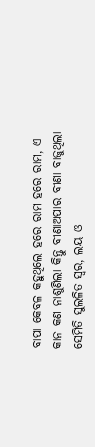ବାପା କେବଳ କହୁଥିଲେ ହରେ ରାମ ହରେ ରାମ, ଏ କାନ କଣ ନାଶୁଣିଲା କିନ୍ତୁ ବୀଣାଅପାର ବୀଣା ବାଜୁଥିଲା ସେମିତି ସୁଲଳିତ ସ୍ୱର, ଲୟ ଓ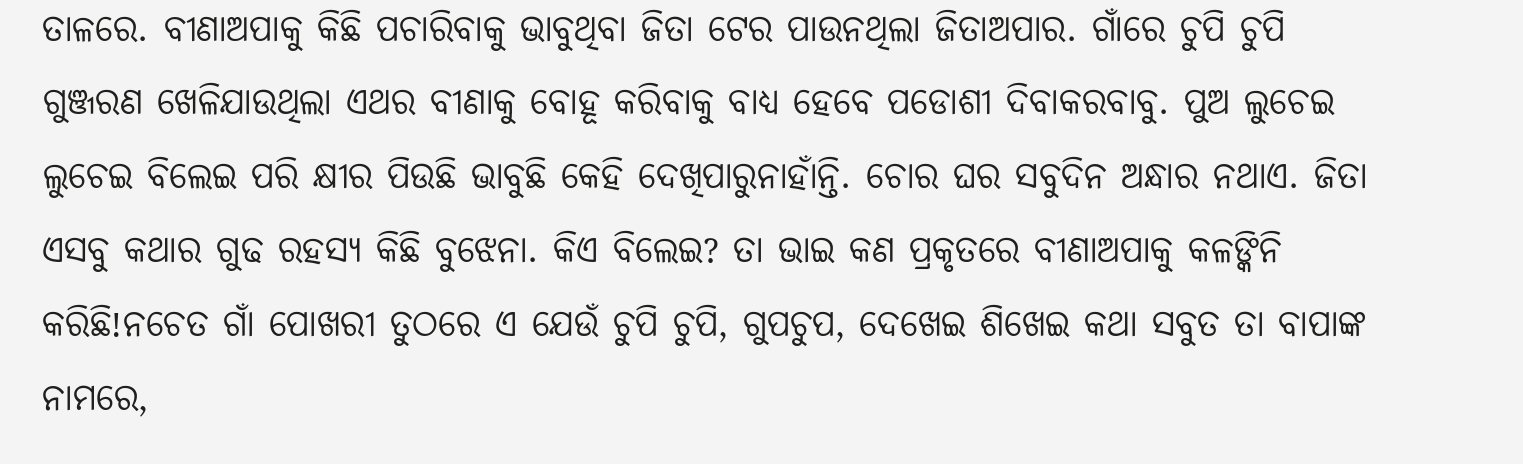ତାଳରେ. ବୀଣାଅପାକୁ କିଛି ପଚାରିବାକୁ ଭାବୁଥିବା ଜିତା ଟେର ପାଉନଥିଲା ଜିତାଅପାର. ଗାଁରେ ଚୁପି ଚୁପି ଗୁଞ୍ଜରଣ ଖେଳିଯାଉଥିଲା ଏଥର ବୀଣାକୁ ବୋହୂ କରିବାକୁ ବାଧ୍ୟ ହେବେ ପଡୋଶୀ ଦିବାକରବାବୁ. ପୁଅ ଲୁଚେଇ ଲୁଚେଇ ବିଲେଇ ପରି କ୍ଷୀର ପିଉଛି ଭାବୁଛି କେହି ଦେଖିପାରୁନାହାଁନ୍ତି. ଚୋର ଘର ସବୁଦିନ ଅନ୍ଧାର ନଥାଏ. ଜିତା ଏସବୁ କଥାର ଗୁଢ ରହସ୍ୟ କିଛି ବୁଝେନା. କିଏ ବିଲେଇ? ତା ଭାଇ କଣ ପ୍ରକୃତରେ ବୀଣାଅପାକୁ କଳଙ୍କିନି କରିଛି!ନଚେତ ଗାଁ ପୋଖରୀ ତୁଠରେ ଏ ଯେଉଁ ଚୁପି ଚୁପି, ଗୁପଚୁପ, ଦେଖେଇ ଶିଖେଇ କଥା ସବୁତ ତା ବାପାଙ୍କ ନାମରେ,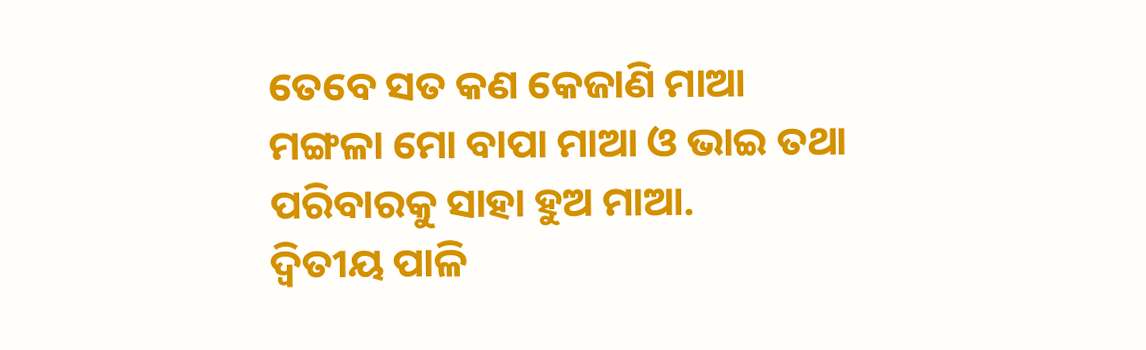ତେବେ ସତ କଣ କେଜାଣି ମାଆ ମଙ୍ଗଳା ମୋ ବାପା ମାଆ ଓ ଭାଇ ତଥା ପରିବାରକୁ ସାହା ହୁଅ ମାଆ.
ଦ୍ୱିତୀୟ ପାଳି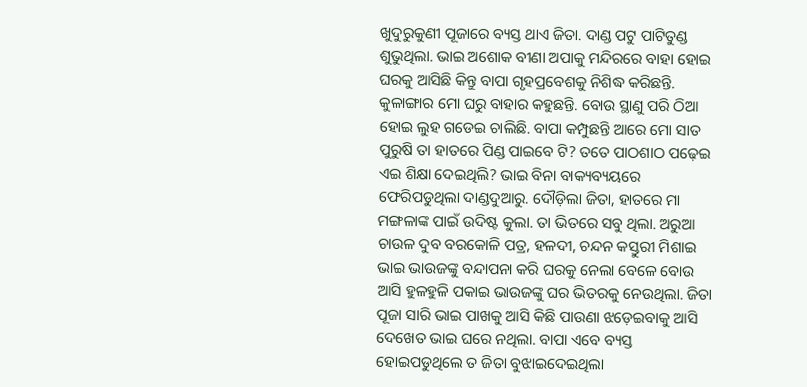ଖୁଦୁରୁକୁଣୀ ପୂଜାରେ ବ୍ୟସ୍ତ ଥାଏ ଜିତା. ଦାଣ୍ଡ ପଟୁ ପାଟିତୁଣ୍ଡ ଶୁଭୁଥିଲା. ଭାଇ ଅଶୋକ ବୀଣା ଅପାକୁ ମନ୍ଦିରରେ ବାହା ହୋଇ ଘରକୁ ଆସିଛି କିନ୍ତୁ ବାପା ଗୃହପ୍ରବେଶକୁ ନିଶିଦ୍ଧ କରିଛନ୍ତି. କୁଳାଙ୍ଗାର ମୋ ଘରୁ ବାହାର କହୁଛନ୍ତି. ବୋଉ ସ୍ଥାଣୁ ପରି ଠିଆ ହୋଇ ଲୁହ ଗଡେଇ ଚାଲିଛି. ବାପା କମ୍ପୁଛନ୍ତି ଆରେ ମୋ ସାତ ପୁରୁଷି ତା ହାତରେ ପିଣ୍ଡ ପାଇବେ ଟି? ତତେ ପାଠଶାଠ ପଢ଼େଇ ଏଇ ଶିକ୍ଷା ଦେଇଥିଲି? ଭାଇ ବିନା ବାକ୍ୟବ୍ୟୟରେ ଫେରିପଡୁଥିଲା ଦାଣ୍ଡଦୁଆରୁ. ଦୌଡ଼ିଲା ଜିତା, ହାତରେ ମା ମଙ୍ଗଳାଙ୍କ ପାଇଁ ଉଦିଷ୍ଟ କୁଲା. ତା ଭିତରେ ସବୁ ଥିଲା. ଅରୁଆ ଚାଉଳ ଦୁବ ବରକୋଳି ପତ୍ର, ହଳଦୀ, ଚନ୍ଦନ କସ୍ତୁରୀ ମିଶାଇ ଭାଇ ଭାଉଜଙ୍କୁ ବନ୍ଦାପନା କରି ଘରକୁ ନେଲା ବେଳେ ବୋଉ ଆସି ହୁଳହୁଳି ପକାଇ ଭାଉଜଙ୍କୁ ଘର ଭିତରକୁ ନେଉଥିଲା. ଜିତା ପୂଜା ସାରି ଭାଇ ପାଖକୁ ଆସି କିଛି ପାଉଣା ଝଡ଼େଇବାକୁ ଆସି ଦେଖେତ ଭାଇ ଘରେ ନଥିଲା. ବାପା ଏବେ ବ୍ୟସ୍ତ ହୋଇପଡୁଥିଲେ ତ ଜିତା ବୁଝାଇଦେଇଥିଲା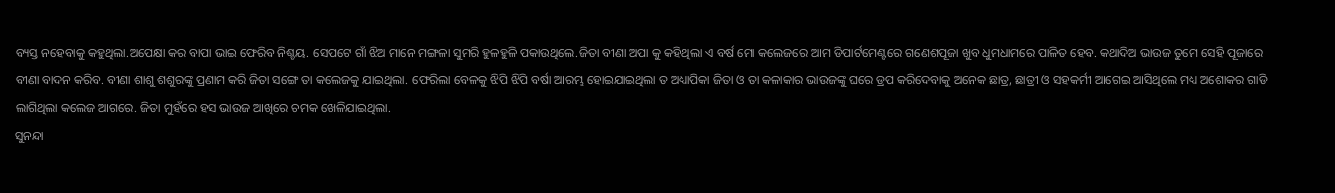ବ୍ୟସ୍ତ ନହେବାକୁ କହୁଥିଲା.ଅପେକ୍ଷା କର ବାପା ଭାଇ ଫେରିବ ନିଶ୍ଚୟ. ସେପଟେ ଗାଁ ଝିଅ ମାନେ ମଙ୍ଗଳା ସୁମରି ହୁଳହୁଳି ପକାଉଥିଲେ.ଜିତା ବୀଣା ଅପା କୁ କହିଥିଲା ଏ ବର୍ଷ ମୋ କଲେଜରେ ଆମ ଡିପାର୍ଟମେଣ୍ଟରେ ଗଣେଶପୂଜା ଖୁବ ଧୁମଧାମରେ ପାଳିତ ହେବ. କଥାଦିଅ ଭାଉଜ ତୁମେ ସେହି ପୂଜାରେ ବୀଣା ବାଦନ କରିବ. ବୀଣା ଶାଶୁ ଶଶୁରଙ୍କୁ ପ୍ରଣାମ କରି ଜିତା ସଙ୍ଗେ ତା କଲେଜକୁ ଯାଇଥିଲା. ଫେରିଲା ବେଳକୁ ଝିପି ଝିପି ବର୍ଷା ଆରମ୍ଭ ହୋଇଯାଇଥିଲା ତ ଅଧ୍ୟାପିକା ଜିତା ଓ ତା କଳାକାର ଭାଉଜଙ୍କୁ ଘରେ ଡ୍ରପ କରିଦେବାକୁ ଅନେକ ଛାତ୍ର, ଛାତ୍ରୀ ଓ ସହକର୍ମୀ ଆଗେଇ ଆସିଥିଲେ ମଧ୍ୟ ଅଶୋକର ଗାଡି ଲାଗିଥିଲା କଲେଜ ଆଗରେ. ଜିତା ମୁହଁରେ ହସ ଭାଉଜ ଆଖିରେ ଚମକ ଖେଳିଯାଇଥିଲା.
ସୁନନ୍ଦା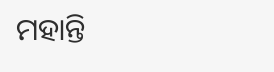ମହାନ୍ତି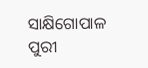ସାକ୍ଷିଗୋପାଳ
ପୁରୀ